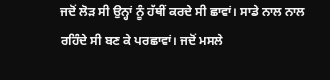ਜਦੋਂ ਲੋੜ ਸੀ ਉਨ੍ਹਾਂ ਨੂੰ ਹੱਥੀਂ ਕਰਦੇ ਸੀ ਛਾਵਾਂ। ਸਾਡੇ ਨਾਲ ਨਾਲ ਰਹਿੰਦੇ ਸੀ ਬਣ ਕੇ ਪਰਛਾਵਾਂ। ਜਦੋਂ ਮਸਲੇ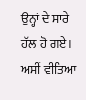ਉਨ੍ਹਾਂ ਦੇ ਸਾਰੇ ਹੱਲ ਹੋ ਗਏ। ਅਸੀਂ ਵੀਤਿਆ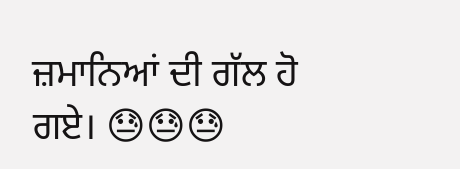ਜ਼ਮਾਨਿਆਂ ਦੀ ਗੱਲ ਹੋ ਗਏ। 😓😓😓